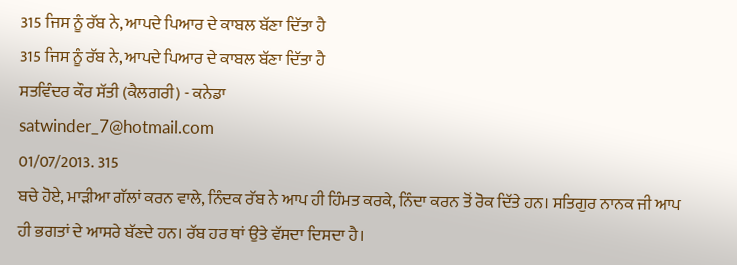315 ਜਿਸ ਨੂੰ ਰੱਬ ਨੇ, ਆਪਦੇ ਪਿਆਰ ਦੇ ਕਾਬਲ ਬੱਣਾ ਦਿੱਤਾ ਹੈ
315 ਜਿਸ ਨੂੰ ਰੱਬ ਨੇ, ਆਪਦੇ ਪਿਆਰ ਦੇ ਕਾਬਲ ਬੱਣਾ ਦਿੱਤਾ ਹੈ
ਸਤਵਿੰਦਰ ਕੌਰ ਸੱਤੀ (ਕੈਲਗਰੀ) - ਕਨੇਡਾ
satwinder_7@hotmail.com
01/07/2013. 315
ਬਚੇ ਹੋਏ, ਮਾੜੀਆ ਗੱਲਾਂ ਕਰਨ ਵਾਲੇ, ਨਿੰਦਕ ਰੱਬ ਨੇ ਆਪ ਹੀ ਹਿੰਮਤ ਕਰਕੇ, ਨਿੰਦਾ ਕਰਨ ਤੋਂ ਰੋਕ ਦਿੱਤੇ ਹਨ। ਸਤਿਗੁਰ ਨਾਨਕ ਜੀ ਆਪ ਹੀ ਭਗਤਾਂ ਦੇ ਆਸਰੇ ਬੱਣਦੇ ਹਨ। ਰੱਬ ਹਰ ਥਾਂ ਉਤੇ ਵੱਸਦਾ ਦਿਸਦਾ ਹੈ।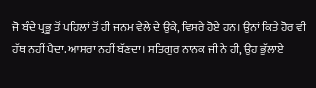ਜੋ ਬੰਦੇ ਪ੍ਰਭੂ ਤੋਂ ਪਹਿਲਾਂ ਤੋਂ ਹੀ ਜਨਮ ਵੇਲੇ ਦੇ ਉਕੇ, ਵਿਸਰੇ ਹੋਏ ਹਨ। ਉਨਾਂ ਕਿਤੇ ਹੋਰ ਵੀ ਹੱਥ ਨਹੀਂ ਪੈਦਾ. ਆਸਰਾ ਨਹੀਂ ਬੱਣਦਾ। ਸਤਿਗੁਰ ਨਾਨਕ ਜੀ ਨੇ ਹੀ, ਉਹ ਭੁੱਲਾਏ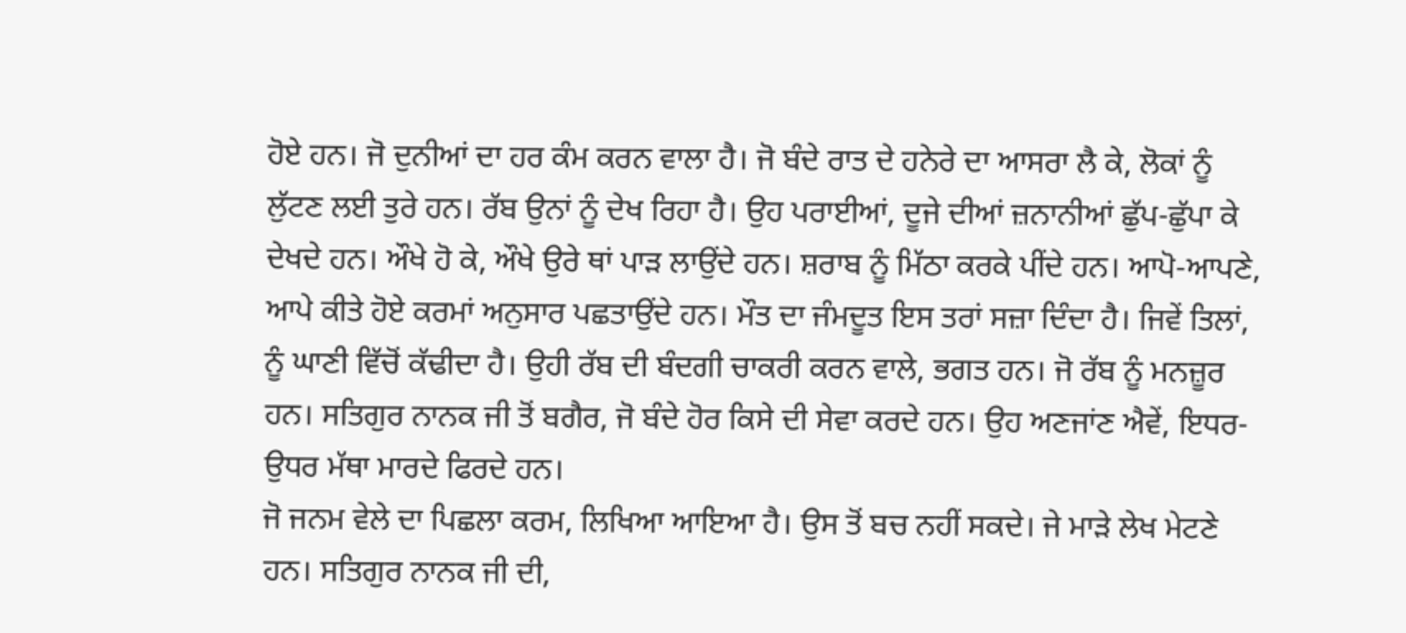ਹੋਏ ਹਨ। ਜੋ ਦੁਨੀਆਂ ਦਾ ਹਰ ਕੰਮ ਕਰਨ ਵਾਲਾ ਹੈ। ਜੋ ਬੰਦੇ ਰਾਤ ਦੇ ਹਨੇਰੇ ਦਾ ਆਸਰਾ ਲੈ ਕੇ, ਲੋਕਾਂ ਨੂੰ ਲੁੱਟਣ ਲਈ ਤੁਰੇ ਹਨ। ਰੱਬ ਉਨਾਂ ਨੂੰ ਦੇਖ ਰਿਹਾ ਹੈ। ਉਹ ਪਰਾਈਆਂ, ਦੂਜੇ ਦੀਆਂ ਜ਼ਨਾਨੀਆਂ ਛੁੱਪ-ਛੁੱਪਾ ਕੇ ਦੇਖਦੇ ਹਨ। ਔਖੇ ਹੋ ਕੇ, ਔਖੇ ਉਰੇ ਥਾਂ ਪਾੜ ਲਾਉਂਦੇ ਹਨ। ਸ਼ਰਾਬ ਨੂੰ ਮਿੱਠਾ ਕਰਕੇ ਪੀਂਦੇ ਹਨ। ਆਪੋ-ਆਪਣੇ, ਆਪੇ ਕੀਤੇ ਹੋਏ ਕਰਮਾਂ ਅਨੁਸਾਰ ਪਛਤਾਉਂਦੇ ਹਨ। ਮੌਤ ਦਾ ਜੰਮਦੂਤ ਇਸ ਤਰਾਂ ਸਜ਼ਾ ਦਿੰਦਾ ਹੈ। ਜਿਵੇਂ ਤਿਲਾਂ, ਨੂੰ ਘਾਣੀ ਵਿੱਚੋਂ ਕੱਢੀਦਾ ਹੈ। ਉਹੀ ਰੱਬ ਦੀ ਬੰਦਗੀ ਚਾਕਰੀ ਕਰਨ ਵਾਲੇ, ਭਗਤ ਹਨ। ਜੋ ਰੱਬ ਨੂੰ ਮਨਜ਼ੂਰ ਹਨ। ਸਤਿਗੁਰ ਨਾਨਕ ਜੀ ਤੋਂ ਬਗੈਰ, ਜੋ ਬੰਦੇ ਹੋਰ ਕਿਸੇ ਦੀ ਸੇਵਾ ਕਰਦੇ ਹਨ। ਉਹ ਅਣਜਾਂਣ ਐਵੇਂ, ਇਧਰ-ਉਧਰ ਮੱਥਾ ਮਾਰਦੇ ਫਿਰਦੇ ਹਨ।
ਜੋ ਜਨਮ ਵੇਲੇ ਦਾ ਪਿਛਲਾ ਕਰਮ, ਲਿਖਿਆ ਆਇਆ ਹੈ। ਉਸ ਤੋਂ ਬਚ ਨਹੀਂ ਸਕਦੇ। ਜੇ ਮਾੜੇ ਲੇਖ ਮੇਟਣੇ ਹਨ। ਸਤਿਗੁਰ ਨਾਨਕ ਜੀ ਦੀ,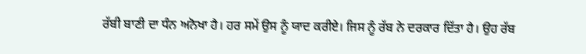ਰੱਬੀ ਬਾਣੀ ਦਾ ਧੰਨ ਅਨੋਖਾ ਹੈ। ਹਰ ਸਮੇਂ ਉਸ ਨੂੰ ਯਾਦ ਕਰੀਏ। ਜਿਸ ਨੂੰ ਰੱਬ ਨੇ ਦਰਕਾਰ ਦਿੱਤਾ ਹੈ। ਉਹ ਰੱਬ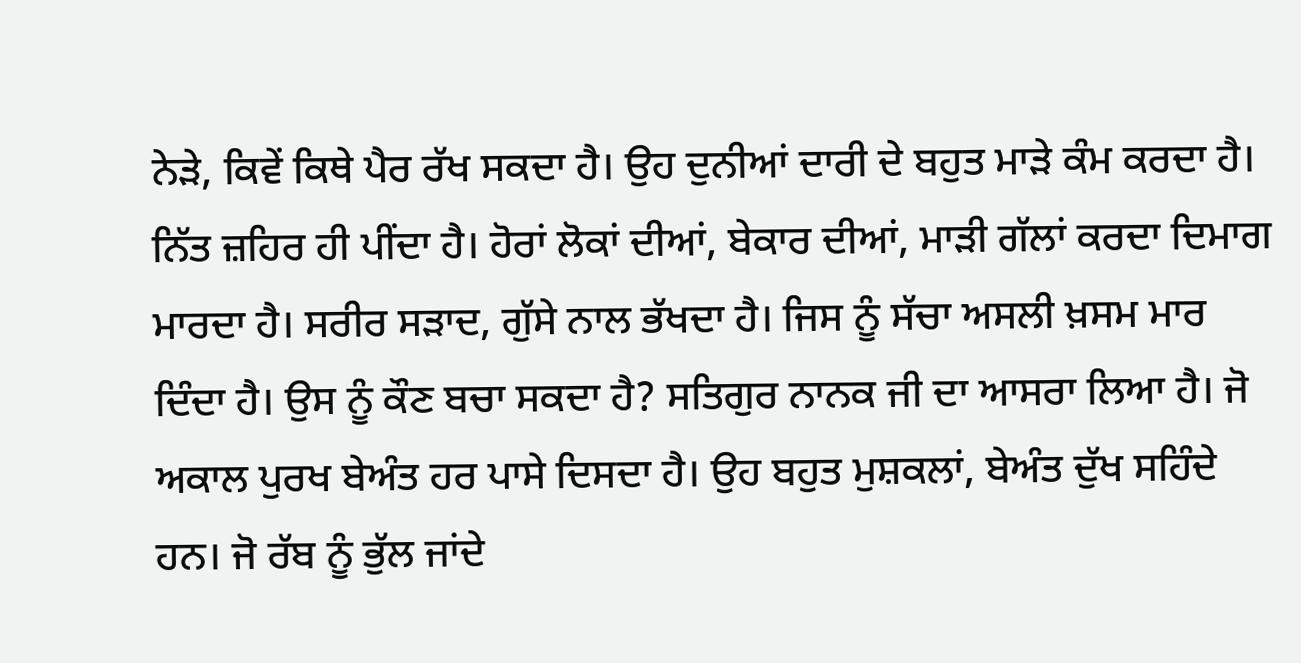ਨੇੜੇ, ਕਿਵੇਂ ਕਿਥੇ ਪੈਰ ਰੱਖ ਸਕਦਾ ਹੈ। ਉਹ ਦੁਨੀਆਂ ਦਾਰੀ ਦੇ ਬਹੁਤ ਮਾੜੇ ਕੰਮ ਕਰਦਾ ਹੈ। ਨਿੱਤ ਜ਼ਹਿਰ ਹੀ ਪੀਂਦਾ ਹੈ। ਹੋਰਾਂ ਲੋਕਾਂ ਦੀਆਂ, ਬੇਕਾਰ ਦੀਆਂ, ਮਾੜੀ ਗੱਲਾਂ ਕਰਦਾ ਦਿਮਾਗ ਮਾਰਦਾ ਹੈ। ਸਰੀਰ ਸੜਾਦ, ਗੁੱਸੇ ਨਾਲ ਭੱਖਦਾ ਹੈ। ਜਿਸ ਨੂੰ ਸੱਚਾ ਅਸਲੀ ਖ਼ਸਮ ਮਾਰ ਦਿੰਦਾ ਹੈ। ਉਸ ਨੂੰ ਕੌਣ ਬਚਾ ਸਕਦਾ ਹੈ? ਸਤਿਗੁਰ ਨਾਨਕ ਜੀ ਦਾ ਆਸਰਾ ਲਿਆ ਹੈ। ਜੋ ਅਕਾਲ ਪੁਰਖ ਬੇਅੰਤ ਹਰ ਪਾਸੇ ਦਿਸਦਾ ਹੈ। ਉਹ ਬਹੁਤ ਮੁਸ਼ਕਲਾਂ, ਬੇਅੰਤ ਦੁੱਖ ਸਹਿੰਦੇ ਹਨ। ਜੋ ਰੱਬ ਨੂੰ ਭੁੱਲ ਜਾਂਦੇ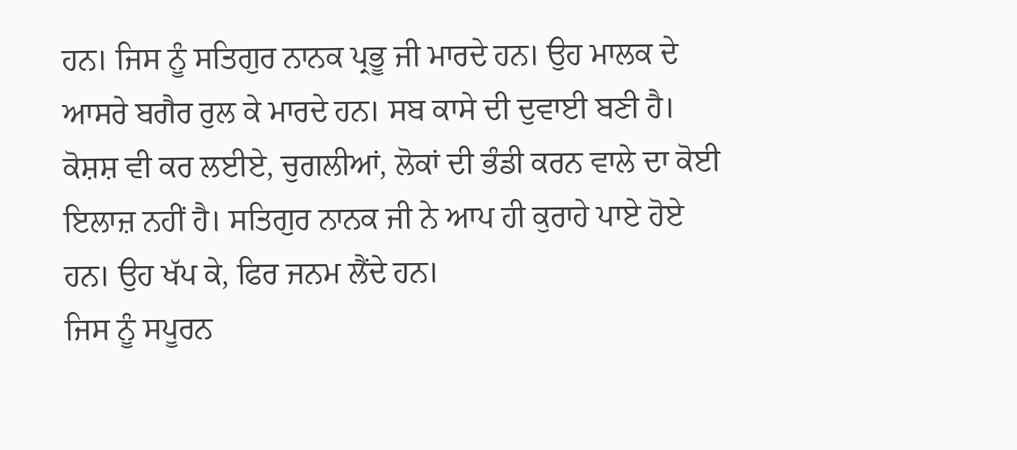ਹਨ। ਜਿਸ ਨੂੰ ਸਤਿਗੁਰ ਨਾਨਕ ਪ੍ਰਭੂ ਜੀ ਮਾਰਦੇ ਹਨ। ਉਹ ਮਾਲਕ ਦੇ ਆਸਰੇ ਬਗੈਰ ਰੁਲ ਕੇ ਮਾਰਦੇ ਹਨ। ਸਬ ਕਾਸੇ ਦੀ ਦੁਵਾਈ ਬਣੀ ਹੈ। ਕੋਸ਼ਸ਼ ਵੀ ਕਰ ਲਈਏ, ਚੁਗਲੀਆਂ, ਲੋਕਾਂ ਦੀ ਭੰਡੀ ਕਰਨ ਵਾਲੇ ਦਾ ਕੋਈ ਇਲਾਜ਼ ਨਹੀਂ ਹੈ। ਸਤਿਗੁਰ ਨਾਨਕ ਜੀ ਨੇ ਆਪ ਹੀ ਕੁਰਾਹੇ ਪਾਏ ਹੋਏ ਹਨ। ਉਹ ਖੱਪ ਕੇ, ਫਿਰ ਜਨਮ ਲੈਂਦੇ ਹਨ।
ਜਿਸ ਨੂੰ ਸਪੂਰਨ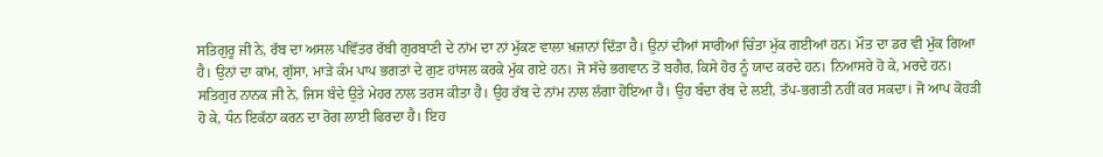ਸਤਿਗੁਰੂ ਜੀ ਨੇ, ਰੱਬ ਦਾ ਅਸਲ ਪਵਿੱਤਰ ਰੱਬੀ ਗੁਰਬਾਣੀ ਦੇ ਨਾਂਮ ਦਾ ਨਾਂ ਮੁੱਕਣ ਵਾਲਾ ਖ਼ਜ਼ਾਨਾਂ ਦਿੱਤਾ ਹੈ। ਉਨਾਂ ਦੀਆਂ ਸਾਰੀਆਂ ਚਿੰਤਾ ਮੁੱਕ ਗਈਆਂ ਹਨ। ਮੌਤ ਦਾ ਡਰ ਵੀ ਮੁੱਕ ਗਿਆ ਹੈ। ਉਨਾਂ ਦਾ ਕਾਂਮ, ਗੁੱਸਾ, ਮਾੜੇ ਕੰਮ ਪਾਪ ਭਗਤਾਂ ਦੇ ਗੁਣ ਹਾਂਸਲ ਕਰਕੇ ਮੁੱਕ ਗਏ ਹਨ। ਜੋ ਸੱਚੇ ਭਗਵਾਨ ਤੋਂ ਬਗੈਰ, ਕਿਸੇ ਹੋਰ ਨੂੰ ਯਾਦ ਕਰਦੇ ਹਨ। ਨਿਆਸਰੇ ਹੋ ਕੇ, ਮਰਦੇ ਹਨ। ਸਤਿਗੁਰ ਨਾਨਕ ਜੀ ਨੇ, ਜਿਸ ਬੰਦੇ ਉਤੇ ਮੇਹਰ ਨਾਲ ਤਰਸ ਕੀਤਾ ਹੈ। ਉਹ ਰੱਬ ਦੇ ਨਾਂਮ ਨਾਲ ਲੱਗਾ ਹੋਇਆ ਹੈ। ਉਹ ਬੰਦਾ ਰੱਬ ਦੇ ਲਈ, ਤੱਪ-ਭਗਤੀ ਨਹੀਂ ਕਰ ਸਕਦਾ। ਜੋ ਆਪ ਕੋਹੜੀ ਹੋ ਕੇ, ਧੰਨ ਇਕੱਠਾ ਕਰਨ ਦਾ ਰੋਗ ਲਾਈ ਫਿਰਦਾ ਹੈ। ਇਹ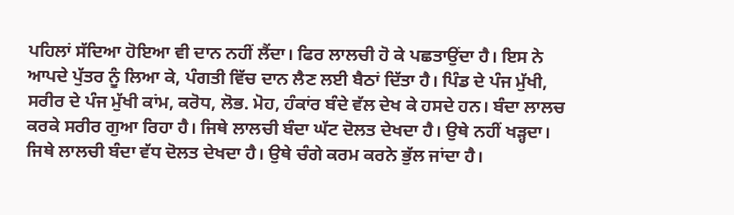ਪਹਿਲਾਂ ਸੱਦਿਆ ਹੋਇਆ ਵੀ ਦਾਨ ਨਹੀਂ ਲੈਂਦਾ। ਫਿਰ ਲਾਲਚੀ ਹੋ ਕੇ ਪਛਤਾਉਂਦਾ ਹੈ। ਇਸ ਨੇ ਆਪਦੇ ਪੁੱਤਰ ਨੂੰ ਲਿਆ ਕੇ, ਪੰਗਤੀ ਵਿੱਚ ਦਾਨ ਲੈਣ ਲਈ ਬੈਠਾਂ ਦਿੱਤਾ ਹੈ। ਪਿੰਡ ਦੇ ਪੰਜ ਮੁੱਖੀ, ਸਰੀਰ ਦੇ ਪੰਜ ਮੁੱਖੀ ਕਾਂਮ, ਕਰੋਧ, ਲੋਭ. ਮੋਹ, ਹੰਕਾਂਰ ਬੰਦੇ ਵੱਲ ਦੇਖ ਕੇ ਹਸਦੇ ਹਨ। ਬੰਦਾ ਲਾਲਚ ਕਰਕੇ ਸਰੀਰ ਗੁਆ ਰਿਹਾ ਹੈ। ਜਿਥੇ ਲਾਲਚੀ ਬੰਦਾ ਘੱਟ ਦੋਲਤ ਦੇਖਦਾ ਹੈ। ਉਥੇ ਨਹੀਂ ਖੜ੍ਹਦਾ। ਜਿਥੇ ਲਾਲਚੀ ਬੰਦਾ ਵੱਧ ਦੋਲਤ ਦੇਖਦਾ ਹੈ। ਉਥੇ ਚੰਗੇ ਕਰਮ ਕਰਨੇ ਭੁੱਲ ਜਾਂਦਾ ਹੈ।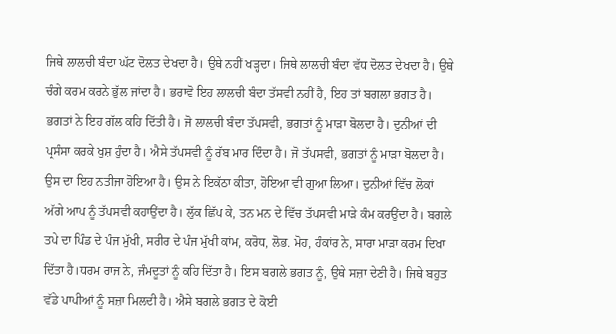ਜਿਥੇ ਲਾਲਚੀ ਬੰਦਾ ਘੱਟ ਦੋਲਤ ਦੇਖਦਾ ਹੈ। ਉਥੇ ਨਹੀਂ ਖੜ੍ਹਦਾ। ਜਿਥੇ ਲਾਲਚੀ ਬੰਦਾ ਵੱਧ ਦੋਲਤ ਦੇਖਦਾ ਹੈ। ਉਥੇ ਚੰਗੇ ਕਰਮ ਕਰਨੇ ਭੁੱਲ ਜਾਂਦਾ ਹੈ। ਭਰਾਵੋ ਇਹ ਲਾਲਚੀ ਬੰਦਾ ਤੱਸਵੀ ਨਹੀਂ ਹੈ, ਇਹ ਤਾਂ ਬਗਲਾ ਭਗਤ ਹੈ। ਭਗਤਾਂ ਨੇ ਇਹ ਗੱਲ ਕਹਿ ਦਿੱਤੀ ਹੈ। ਜੋ ਲਾਲਚੀ ਬੰਦਾ ਤੱਪਸਵੀ, ਭਗਤਾਂ ਨੂੰ ਮਾੜਾ ਬੋਲਦਾ ਹੈ। ਦੁਨੀਆਂ ਦੀ ਪ੍ਰਸੰਸਾ ਕਰਕੇ ਖੁਸ਼ ਹੁੰਦਾ ਹੈ। ਐਸੇ ਤੱਪਸਵੀ ਨੂੰ ਰੱਬ ਮਾਰ ਦਿੰਦਾ ਹੈ। ਜੋ ਤੱਪਸਵੀ, ਭਗਤਾਂ ਨੂੰ ਮਾੜਾ ਬੋਲਦਾ ਹੈ। ਉਸ ਦਾ ਇਹ ਨਤੀਜਾ ਹੋਇਆ ਹੈ। ਉਸ ਨੇ ਇਕੱਠਾ ਕੀਤਾ, ਹੋਇਆ ਵੀ ਗੁਆ ਲਿਆ। ਦੁਨੀਆਂ ਵਿੱਚ ਲੋਕਾਂ ਅੱਗੇ ਆਪ ਨੂੰ ਤੱਪਸਵੀ ਕਹਾਉਂਦਾ ਹੈ। ਲੁੱਕ ਛਿੱਪ ਕੇ, ਤਨ ਮਨ ਦੇ ਵਿੱਚ ਤੱਪਸਵੀ ਮਾੜੇ ਕੰਮ ਕਰਉਂਦਾ ਹੈ। ਬਗਲੇ ਤਪੇ ਦਾ ਪਿੰਡ ਦੇ ਪੰਜ ਮੁੱਖੀ, ਸਰੀਰ ਦੇ ਪੰਜ ਮੁੱਖੀ ਕਾਂਮ, ਕਰੋਧ, ਲੋਭ. ਮੋਹ, ਹੰਕਾਂਰ ਨੇ, ਸਾਰਾ ਮਾੜਾ ਕਰਮ ਦਿਖਾ ਦਿੱਤਾ ਹੈ।ਧਰਮ ਰਾਜ ਨੇ, ਜੰਮਦੂਤਾਂ ਨੂੰ ਕਹਿ ਦਿੱਤਾ ਹੈ। ਇਸ ਬਗਲੇ ਭਗਤ ਨੂੰ, ਉਥੇ ਸਜ਼ਾ ਦੇਣੀ ਹੈ। ਜਿਥੇ ਬਹੁਤ ਵੱਡੇ ਪਾਪੀਆਂ ਨੂੰ ਸਜ਼ਾ ਮਿਲਦੀ ਹੈ। ਐਸੇ ਬਗਲੇ ਭਗਤ ਦੇ ਕੋਈ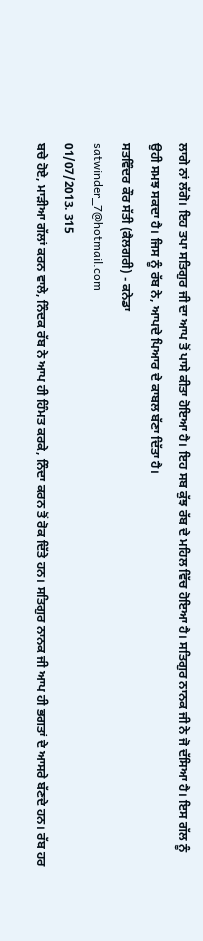ਲਾਗੇ ਨਾਂ ਲੱਗੋ। ਇਹ ਤਪਾ ਸਤਿਗੁਰ ਜੀ ਦਾ ਆਪ ਤੋਂ ਪਾਸੇ ਕੀਤਾ ਹੋਇਆ ਹੈ। ਇਹ ਸਬ ਕੁੱਝ ਰੱਬ ਦੇ ਮਹਿਲ ਵਿੱਚ ਹੋਇਆ ਹੈ। ਸਤਿਗੁਰ ਨਾਨਕ ਜੀ ਨੇ ਜੋ ਦੱਸਿਆ ਹੈ। ਇਸ ਗੱਲ ਨੂੰ ਉਹੀ ਸਮਝ ਸਕਦਾ ਹੈ। ਜਿਸ ਨੂੰ ਰੱਬ ਨੇ, ਆਪਦੇ ਪਿਆਰ ਦੇ ਕਾਬਲ ਬੱਣਾ ਦਿੱਤਾ ਹੈ।
ਸਤਵਿੰਦਰ ਕੌਰ ਸੱਤੀ (ਕੈਲਗਰੀ) - ਕਨੇਡਾ
satwinder_7@hotmail.com
01/07/2013. 315
ਬਚੇ ਹੋਏ, ਮਾੜੀਆ ਗੱਲਾਂ ਕਰਨ ਵਾਲੇ, ਨਿੰਦਕ ਰੱਬ ਨੇ ਆਪ ਹੀ ਹਿੰਮਤ ਕਰਕੇ, ਨਿੰਦਾ ਕਰਨ ਤੋਂ ਰੋਕ ਦਿੱਤੇ ਹਨ। ਸਤਿਗੁਰ ਨਾਨਕ ਜੀ ਆਪ ਹੀ ਭਗਤਾਂ ਦੇ ਆਸਰੇ ਬੱਣਦੇ ਹਨ। ਰੱਬ ਹਰ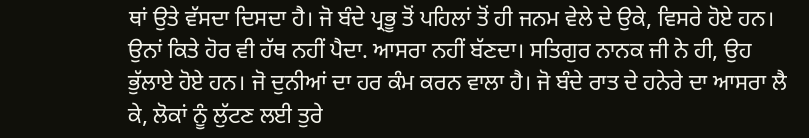ਥਾਂ ਉਤੇ ਵੱਸਦਾ ਦਿਸਦਾ ਹੈ। ਜੋ ਬੰਦੇ ਪ੍ਰਭੂ ਤੋਂ ਪਹਿਲਾਂ ਤੋਂ ਹੀ ਜਨਮ ਵੇਲੇ ਦੇ ਉਕੇ, ਵਿਸਰੇ ਹੋਏ ਹਨ। ਉਨਾਂ ਕਿਤੇ ਹੋਰ ਵੀ ਹੱਥ ਨਹੀਂ ਪੈਦਾ. ਆਸਰਾ ਨਹੀਂ ਬੱਣਦਾ। ਸਤਿਗੁਰ ਨਾਨਕ ਜੀ ਨੇ ਹੀ, ਉਹ ਭੁੱਲਾਏ ਹੋਏ ਹਨ। ਜੋ ਦੁਨੀਆਂ ਦਾ ਹਰ ਕੰਮ ਕਰਨ ਵਾਲਾ ਹੈ। ਜੋ ਬੰਦੇ ਰਾਤ ਦੇ ਹਨੇਰੇ ਦਾ ਆਸਰਾ ਲੈ ਕੇ, ਲੋਕਾਂ ਨੂੰ ਲੁੱਟਣ ਲਈ ਤੁਰੇ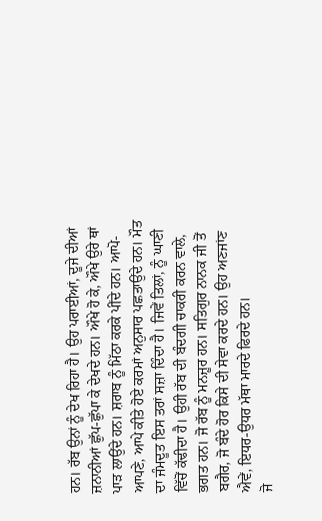ਹਨ। ਰੱਬ ਉਨਾਂ ਨੂੰ ਦੇਖ ਰਿਹਾ ਹੈ। ਉਹ ਪਰਾਈਆਂ, ਦੂਜੇ ਦੀਆਂ ਜ਼ਨਾਨੀਆਂ ਛੁੱਪ-ਛੁੱਪਾ ਕੇ ਦੇਖਦੇ ਹਨ। ਔਖੇ ਹੋ ਕੇ, ਔਖੇ ਉਰੇ ਥਾਂ ਪਾੜ ਲਾਉਂਦੇ ਹਨ। ਸ਼ਰਾਬ ਨੂੰ ਮਿੱਠਾ ਕਰਕੇ ਪੀਂਦੇ ਹਨ। ਆਪੋ-ਆਪਣੇ, ਆਪੇ ਕੀਤੇ ਹੋਏ ਕਰਮਾਂ ਅਨੁਸਾਰ ਪਛਤਾਉਂਦੇ ਹਨ। ਮੌਤ ਦਾ ਜੰਮਦੂਤ ਇਸ ਤਰਾਂ ਸਜ਼ਾ ਦਿੰਦਾ ਹੈ। ਜਿਵੇਂ ਤਿਲਾਂ, ਨੂੰ ਘਾਣੀ ਵਿੱਚੋਂ ਕੱਢੀਦਾ ਹੈ। ਉਹੀ ਰੱਬ ਦੀ ਬੰਦਗੀ ਚਾਕਰੀ ਕਰਨ ਵਾਲੇ, ਭਗਤ ਹਨ। ਜੋ ਰੱਬ ਨੂੰ ਮਨਜ਼ੂਰ ਹਨ। ਸਤਿਗੁਰ ਨਾਨਕ ਜੀ ਤੋਂ ਬਗੈਰ, ਜੋ ਬੰਦੇ ਹੋਰ ਕਿਸੇ ਦੀ ਸੇਵਾ ਕਰਦੇ ਹਨ। ਉਹ ਅਣਜਾਂਣ ਐਵੇਂ, ਇਧਰ-ਉਧਰ ਮੱਥਾ ਮਾਰਦੇ ਫਿਰਦੇ ਹਨ।
ਜੋ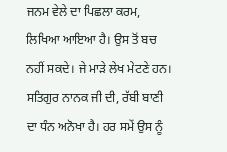ਜਨਮ ਵੇਲੇ ਦਾ ਪਿਛਲਾ ਕਰਮ, ਲਿਖਿਆ ਆਇਆ ਹੈ। ਉਸ ਤੋਂ ਬਚ ਨਹੀਂ ਸਕਦੇ। ਜੇ ਮਾੜੇ ਲੇਖ ਮੇਟਣੇ ਹਨ। ਸਤਿਗੁਰ ਨਾਨਕ ਜੀ ਦੀ, ਰੱਬੀ ਬਾਣੀ ਦਾ ਧੰਨ ਅਨੋਖਾ ਹੈ। ਹਰ ਸਮੇਂ ਉਸ ਨੂੰ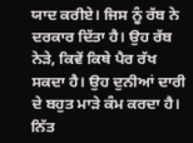ਯਾਦ ਕਰੀਏ। ਜਿਸ ਨੂੰ ਰੱਬ ਨੇ ਦਰਕਾਰ ਦਿੱਤਾ ਹੈ। ਉਹ ਰੱਬ ਨੇੜੇ, ਕਿਵੇਂ ਕਿਥੇ ਪੈਰ ਰੱਖ ਸਕਦਾ ਹੈ। ਉਹ ਦੁਨੀਆਂ ਦਾਰੀ ਦੇ ਬਹੁਤ ਮਾੜੇ ਕੰਮ ਕਰਦਾ ਹੈ। ਨਿੱਤ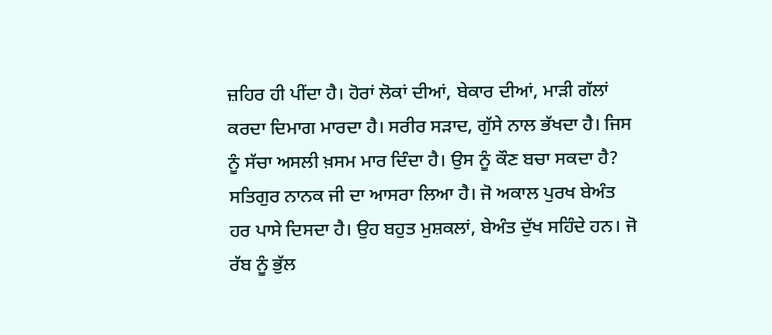ਜ਼ਹਿਰ ਹੀ ਪੀਂਦਾ ਹੈ। ਹੋਰਾਂ ਲੋਕਾਂ ਦੀਆਂ, ਬੇਕਾਰ ਦੀਆਂ, ਮਾੜੀ ਗੱਲਾਂ ਕਰਦਾ ਦਿਮਾਗ ਮਾਰਦਾ ਹੈ। ਸਰੀਰ ਸੜਾਦ, ਗੁੱਸੇ ਨਾਲ ਭੱਖਦਾ ਹੈ। ਜਿਸ ਨੂੰ ਸੱਚਾ ਅਸਲੀ ਖ਼ਸਮ ਮਾਰ ਦਿੰਦਾ ਹੈ। ਉਸ ਨੂੰ ਕੌਣ ਬਚਾ ਸਕਦਾ ਹੈ? ਸਤਿਗੁਰ ਨਾਨਕ ਜੀ ਦਾ ਆਸਰਾ ਲਿਆ ਹੈ। ਜੋ ਅਕਾਲ ਪੁਰਖ ਬੇਅੰਤ ਹਰ ਪਾਸੇ ਦਿਸਦਾ ਹੈ। ਉਹ ਬਹੁਤ ਮੁਸ਼ਕਲਾਂ, ਬੇਅੰਤ ਦੁੱਖ ਸਹਿੰਦੇ ਹਨ। ਜੋ ਰੱਬ ਨੂੰ ਭੁੱਲ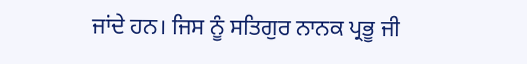ਜਾਂਦੇ ਹਨ। ਜਿਸ ਨੂੰ ਸਤਿਗੁਰ ਨਾਨਕ ਪ੍ਰਭੂ ਜੀ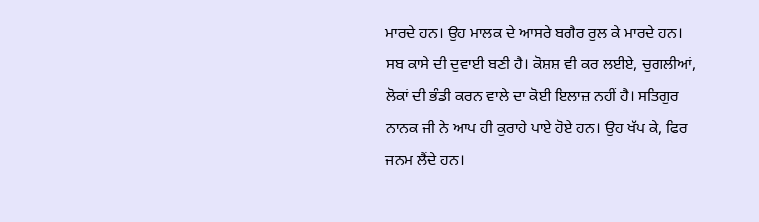ਮਾਰਦੇ ਹਨ। ਉਹ ਮਾਲਕ ਦੇ ਆਸਰੇ ਬਗੈਰ ਰੁਲ ਕੇ ਮਾਰਦੇ ਹਨ। ਸਬ ਕਾਸੇ ਦੀ ਦੁਵਾਈ ਬਣੀ ਹੈ। ਕੋਸ਼ਸ਼ ਵੀ ਕਰ ਲਈਏ, ਚੁਗਲੀਆਂ, ਲੋਕਾਂ ਦੀ ਭੰਡੀ ਕਰਨ ਵਾਲੇ ਦਾ ਕੋਈ ਇਲਾਜ਼ ਨਹੀਂ ਹੈ। ਸਤਿਗੁਰ ਨਾਨਕ ਜੀ ਨੇ ਆਪ ਹੀ ਕੁਰਾਹੇ ਪਾਏ ਹੋਏ ਹਨ। ਉਹ ਖੱਪ ਕੇ, ਫਿਰ ਜਨਮ ਲੈਂਦੇ ਹਨ।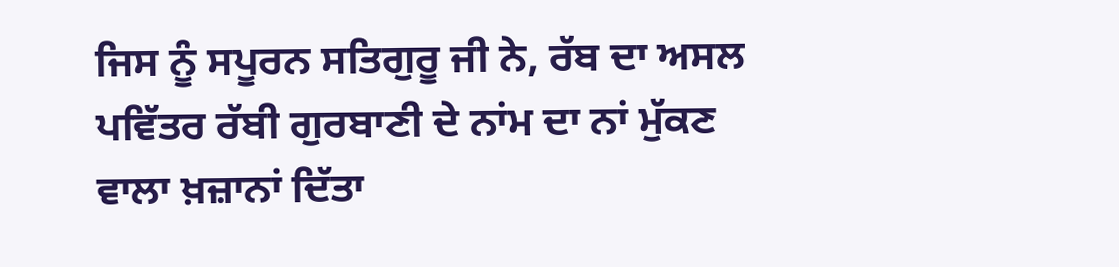ਜਿਸ ਨੂੰ ਸਪੂਰਨ ਸਤਿਗੁਰੂ ਜੀ ਨੇ, ਰੱਬ ਦਾ ਅਸਲ ਪਵਿੱਤਰ ਰੱਬੀ ਗੁਰਬਾਣੀ ਦੇ ਨਾਂਮ ਦਾ ਨਾਂ ਮੁੱਕਣ ਵਾਲਾ ਖ਼ਜ਼ਾਨਾਂ ਦਿੱਤਾ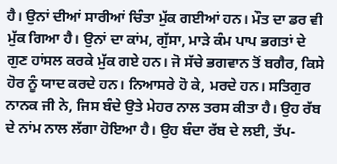ਹੈ। ਉਨਾਂ ਦੀਆਂ ਸਾਰੀਆਂ ਚਿੰਤਾ ਮੁੱਕ ਗਈਆਂ ਹਨ। ਮੌਤ ਦਾ ਡਰ ਵੀ ਮੁੱਕ ਗਿਆ ਹੈ। ਉਨਾਂ ਦਾ ਕਾਂਮ, ਗੁੱਸਾ, ਮਾੜੇ ਕੰਮ ਪਾਪ ਭਗਤਾਂ ਦੇ ਗੁਣ ਹਾਂਸਲ ਕਰਕੇ ਮੁੱਕ ਗਏ ਹਨ। ਜੋ ਸੱਚੇ ਭਗਵਾਨ ਤੋਂ ਬਗੈਰ, ਕਿਸੇ ਹੋਰ ਨੂੰ ਯਾਦ ਕਰਦੇ ਹਨ। ਨਿਆਸਰੇ ਹੋ ਕੇ, ਮਰਦੇ ਹਨ। ਸਤਿਗੁਰ ਨਾਨਕ ਜੀ ਨੇ, ਜਿਸ ਬੰਦੇ ਉਤੇ ਮੇਹਰ ਨਾਲ ਤਰਸ ਕੀਤਾ ਹੈ। ਉਹ ਰੱਬ ਦੇ ਨਾਂਮ ਨਾਲ ਲੱਗਾ ਹੋਇਆ ਹੈ। ਉਹ ਬੰਦਾ ਰੱਬ ਦੇ ਲਈ, ਤੱਪ-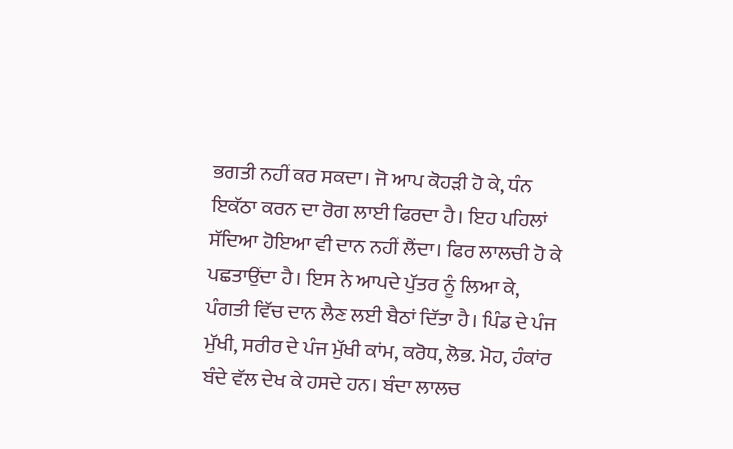ਭਗਤੀ ਨਹੀਂ ਕਰ ਸਕਦਾ। ਜੋ ਆਪ ਕੋਹੜੀ ਹੋ ਕੇ, ਧੰਨ ਇਕੱਠਾ ਕਰਨ ਦਾ ਰੋਗ ਲਾਈ ਫਿਰਦਾ ਹੈ। ਇਹ ਪਹਿਲਾਂ ਸੱਦਿਆ ਹੋਇਆ ਵੀ ਦਾਨ ਨਹੀਂ ਲੈਂਦਾ। ਫਿਰ ਲਾਲਚੀ ਹੋ ਕੇ ਪਛਤਾਉਂਦਾ ਹੈ। ਇਸ ਨੇ ਆਪਦੇ ਪੁੱਤਰ ਨੂੰ ਲਿਆ ਕੇ, ਪੰਗਤੀ ਵਿੱਚ ਦਾਨ ਲੈਣ ਲਈ ਬੈਠਾਂ ਦਿੱਤਾ ਹੈ। ਪਿੰਡ ਦੇ ਪੰਜ ਮੁੱਖੀ, ਸਰੀਰ ਦੇ ਪੰਜ ਮੁੱਖੀ ਕਾਂਮ, ਕਰੋਧ, ਲੋਭ. ਮੋਹ, ਹੰਕਾਂਰ ਬੰਦੇ ਵੱਲ ਦੇਖ ਕੇ ਹਸਦੇ ਹਨ। ਬੰਦਾ ਲਾਲਚ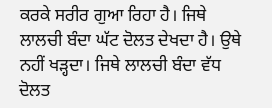ਕਰਕੇ ਸਰੀਰ ਗੁਆ ਰਿਹਾ ਹੈ। ਜਿਥੇ ਲਾਲਚੀ ਬੰਦਾ ਘੱਟ ਦੋਲਤ ਦੇਖਦਾ ਹੈ। ਉਥੇ ਨਹੀਂ ਖੜ੍ਹਦਾ। ਜਿਥੇ ਲਾਲਚੀ ਬੰਦਾ ਵੱਧ ਦੋਲਤ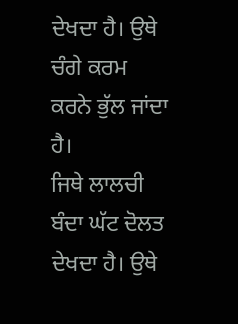ਦੇਖਦਾ ਹੈ। ਉਥੇ ਚੰਗੇ ਕਰਮ ਕਰਨੇ ਭੁੱਲ ਜਾਂਦਾ ਹੈ।
ਜਿਥੇ ਲਾਲਚੀ ਬੰਦਾ ਘੱਟ ਦੋਲਤ ਦੇਖਦਾ ਹੈ। ਉਥੇ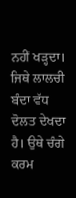ਨਹੀਂ ਖੜ੍ਹਦਾ। ਜਿਥੇ ਲਾਲਚੀ ਬੰਦਾ ਵੱਧ ਦੋਲਤ ਦੇਖਦਾ ਹੈ। ਉਥੇ ਚੰਗੇ ਕਰਮ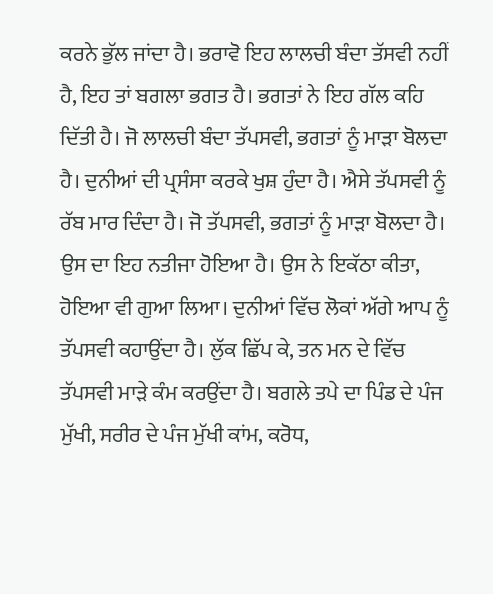ਕਰਨੇ ਭੁੱਲ ਜਾਂਦਾ ਹੈ। ਭਰਾਵੋ ਇਹ ਲਾਲਚੀ ਬੰਦਾ ਤੱਸਵੀ ਨਹੀਂ ਹੈ, ਇਹ ਤਾਂ ਬਗਲਾ ਭਗਤ ਹੈ। ਭਗਤਾਂ ਨੇ ਇਹ ਗੱਲ ਕਹਿ ਦਿੱਤੀ ਹੈ। ਜੋ ਲਾਲਚੀ ਬੰਦਾ ਤੱਪਸਵੀ, ਭਗਤਾਂ ਨੂੰ ਮਾੜਾ ਬੋਲਦਾ ਹੈ। ਦੁਨੀਆਂ ਦੀ ਪ੍ਰਸੰਸਾ ਕਰਕੇ ਖੁਸ਼ ਹੁੰਦਾ ਹੈ। ਐਸੇ ਤੱਪਸਵੀ ਨੂੰ ਰੱਬ ਮਾਰ ਦਿੰਦਾ ਹੈ। ਜੋ ਤੱਪਸਵੀ, ਭਗਤਾਂ ਨੂੰ ਮਾੜਾ ਬੋਲਦਾ ਹੈ। ਉਸ ਦਾ ਇਹ ਨਤੀਜਾ ਹੋਇਆ ਹੈ। ਉਸ ਨੇ ਇਕੱਠਾ ਕੀਤਾ, ਹੋਇਆ ਵੀ ਗੁਆ ਲਿਆ। ਦੁਨੀਆਂ ਵਿੱਚ ਲੋਕਾਂ ਅੱਗੇ ਆਪ ਨੂੰ ਤੱਪਸਵੀ ਕਹਾਉਂਦਾ ਹੈ। ਲੁੱਕ ਛਿੱਪ ਕੇ, ਤਨ ਮਨ ਦੇ ਵਿੱਚ ਤੱਪਸਵੀ ਮਾੜੇ ਕੰਮ ਕਰਉਂਦਾ ਹੈ। ਬਗਲੇ ਤਪੇ ਦਾ ਪਿੰਡ ਦੇ ਪੰਜ ਮੁੱਖੀ, ਸਰੀਰ ਦੇ ਪੰਜ ਮੁੱਖੀ ਕਾਂਮ, ਕਰੋਧ,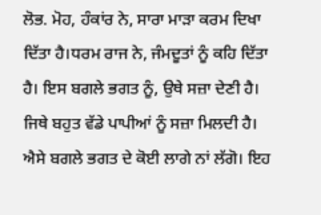ਲੋਭ. ਮੋਹ, ਹੰਕਾਂਰ ਨੇ, ਸਾਰਾ ਮਾੜਾ ਕਰਮ ਦਿਖਾ ਦਿੱਤਾ ਹੈ।ਧਰਮ ਰਾਜ ਨੇ, ਜੰਮਦੂਤਾਂ ਨੂੰ ਕਹਿ ਦਿੱਤਾ ਹੈ। ਇਸ ਬਗਲੇ ਭਗਤ ਨੂੰ, ਉਥੇ ਸਜ਼ਾ ਦੇਣੀ ਹੈ। ਜਿਥੇ ਬਹੁਤ ਵੱਡੇ ਪਾਪੀਆਂ ਨੂੰ ਸਜ਼ਾ ਮਿਲਦੀ ਹੈ। ਐਸੇ ਬਗਲੇ ਭਗਤ ਦੇ ਕੋਈ ਲਾਗੇ ਨਾਂ ਲੱਗੋ। ਇਹ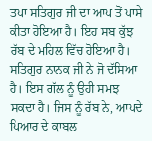ਤਪਾ ਸਤਿਗੁਰ ਜੀ ਦਾ ਆਪ ਤੋਂ ਪਾਸੇ ਕੀਤਾ ਹੋਇਆ ਹੈ। ਇਹ ਸਬ ਕੁੱਝ ਰੱਬ ਦੇ ਮਹਿਲ ਵਿੱਚ ਹੋਇਆ ਹੈ। ਸਤਿਗੁਰ ਨਾਨਕ ਜੀ ਨੇ ਜੋ ਦੱਸਿਆ ਹੈ। ਇਸ ਗੱਲ ਨੂੰ ਉਹੀ ਸਮਝ ਸਕਦਾ ਹੈ। ਜਿਸ ਨੂੰ ਰੱਬ ਨੇ, ਆਪਦੇ ਪਿਆਰ ਦੇ ਕਾਬਲ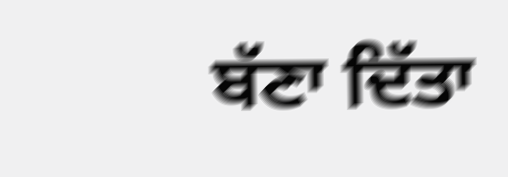ਬੱਣਾ ਦਿੱਤਾ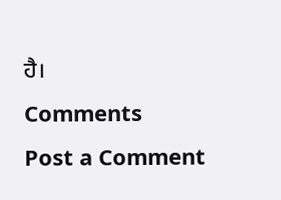ਹੈ।
Comments
Post a Comment